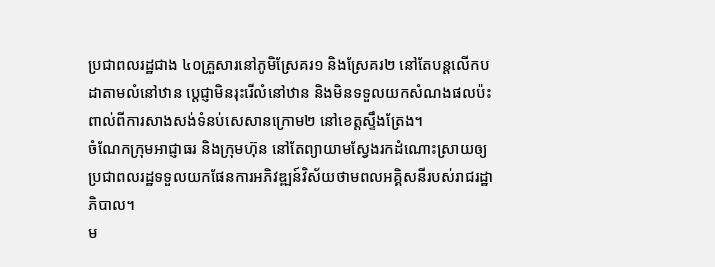ប្រជាពលរដ្ឋជាង ៤០គ្រួសារនៅភូមិស្រែគរ១ និងស្រែគរ២ នៅតែបន្តលើកបដាតាមលំនៅឋាន ប្ដេជ្ញាមិនរុះរើលំនៅឋាន និងមិនទទួលយកសំណងផលប៉ះពាល់ពីការសាងសង់ទំនប់សេសានក្រោម២ នៅខេត្តស្ទឹងត្រែង។
ចំណែកក្រុមអាជ្ញាធរ និងក្រុមហ៊ុន នៅតែព្យាយាមស្វែងរកដំណោះស្រាយឲ្យប្រជាពលរដ្ឋទទួលយកផែនការអភិវឌ្ឍន៍វិស័យថាមពលអគ្គិសនីរបស់រាជរដ្ឋាភិបាល។
ម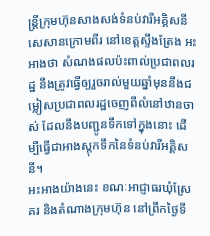ន្ត្រីក្រុមហ៊ុនសាងសង់ទំនប់វារីអគ្គិសនីសេសានក្រោមពីរ នៅខេត្តស្ទឹងត្រែង អះអាងថា សំណងផលប៉ះពាល់ប្រជាពលរដ្ឋ នឹងត្រូវធ្វើឲ្យរួចរាល់មួយឆ្នាំមុននឹងជម្លៀសប្រជាពលរដ្ឋចេញពីលំនៅឋានចាស់ ដែលនឹងបញ្ជូនទឹកទៅក្នុងនោះ ដើម្បីធ្វើជាអាងស្តុកទឹកនៃទំនប់វារីអគ្គិសនី។
អះអាងយ៉ាងនេះ ខណៈអាជ្ញាធរឃុំស្រែគរ និងតំណាងក្រុមហ៊ុន នៅព្រឹកថ្ងៃទី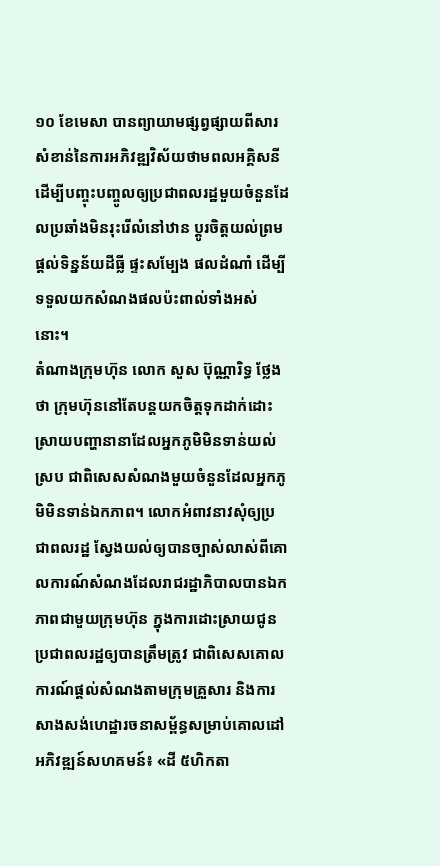១០ ខែមេសា បានព្យាយាមផ្សព្វផ្សាយពីសារសំខាន់នៃការអភិវឌ្ឍវិស័យថាមពលអគ្គិសនី ដើម្បីបញ្ចុះបញ្ចូលឲ្យប្រជាពលរដ្ឋមួយចំនួនដែលប្រឆាំងមិនរុះរើលំនៅឋាន ប្ដូរចិត្តយល់ព្រមផ្តល់ទិន្នន័យដីធ្លី ផ្ទះសម្បែង ផលដំណាំ ដើម្បីទទួលយកសំណងផលប៉ះពាល់ទាំងអស់នោះ។
តំណាងក្រុមហ៊ុន លោក សួស ប៊ុណ្ណារិទ្ធ ថ្លែងថា ក្រុមហ៊ុននៅតែបន្តយកចិត្តទុកដាក់ដោះស្រាយបញ្ហានានាដែលអ្នកភូមិមិនទាន់យល់ស្រប ជាពិសេសសំណងមួយចំនួនដែលអ្នកភូមិមិនទាន់ឯកភាព។ លោកអំពាវនាវសុំឲ្យប្រជាពលរដ្ឋ ស្វែងយល់ឲ្យបានច្បាស់លាស់ពីគោលការណ៍សំណងដែលរាជរដ្ឋាភិបាលបានឯកភាពជាមួយក្រុមហ៊ុន ក្នុងការដោះស្រាយជូនប្រជាពលរដ្ឋឲ្យបានត្រឹមត្រូវ ជាពិសេសគោលការណ៍ផ្តល់សំណងតាមក្រុមគ្រួសារ និងការសាងសង់ហេដ្ឋារចនាសម្ព័ន្ធសម្រាប់គោលដៅអភិវឌ្ឍន៍សហគមន៍៖ «ដី ៥ហិកតា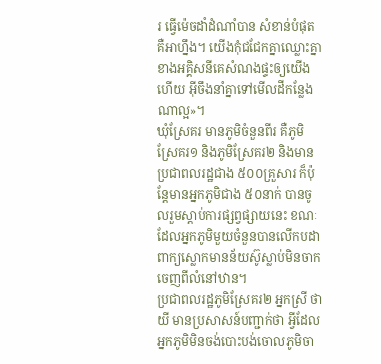រ ធ្វើម៉េចដាំដំណាំបាន សំខាន់បំផុត គឺអាហ្នឹង។ យើងកុំជជែកគ្នាឈ្លោះគ្នា ខាងអគ្គិសនីគេសំណងផ្ទះឲ្យយើងហើយ អ៊ីចឹងនាំគ្នាទៅមើលដីកន្លែងណាល្អ»។
ឃុំស្រែគរ មានភូមិចំនួនពីរ គឺភូមិស្រែគរ១ និងភូមិស្រែគរ២ និងមានប្រជាពលរដ្ឋជាង ៥០០គ្រួសារ ក៏ប៉ុន្តែមានអ្នកភូមិជាង ៥០នាក់ បានចូលរួមស្តាប់ការផ្សព្វផ្សាយនេះ ខណៈដែលអ្នកភូមិមួយចំនួនបានលើកបដាពាក្យស្លោកមានន័យស៊ូស្លាប់មិនចាកចេញពីលំនៅឋាន។
ប្រជាពលរដ្ឋភូមិស្រែគរ២ អ្នកស្រី ថាយី មានប្រសាសន៍បញ្ជាក់ថា អ្វីដែលអ្នកភូមិមិនចង់បោះបង់ចោលភូមិចា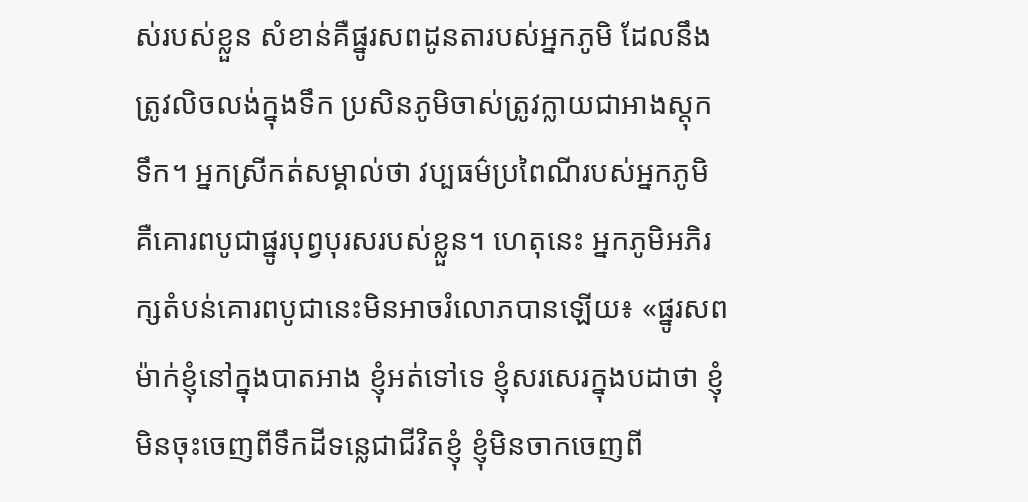ស់របស់ខ្លួន សំខាន់គឺផ្នូរសពដូនតារបស់អ្នកភូមិ ដែលនឹងត្រូវលិចលង់ក្នុងទឹក ប្រសិនភូមិចាស់ត្រូវក្លាយជាអាងស្តុកទឹក។ អ្នកស្រីកត់សម្គាល់ថា វប្បធម៌ប្រពៃណីរបស់អ្នកភូមិ គឺគោរពបូជាផ្នូរបុព្វបុរសរបស់ខ្លួន។ ហេតុនេះ អ្នកភូមិអភិរក្សតំបន់គោរពបូជានេះមិនអាចរំលោភបានឡើយ៖ «ផ្នូរសពម៉ាក់ខ្ញុំនៅក្នុងបាតអាង ខ្ញុំអត់ទៅទេ ខ្ញុំសរសេរក្នុងបដាថា ខ្ញុំមិនចុះចេញពីទឹកដីទន្លេជាជីវិតខ្ញុំ ខ្ញុំមិនចាកចេញពី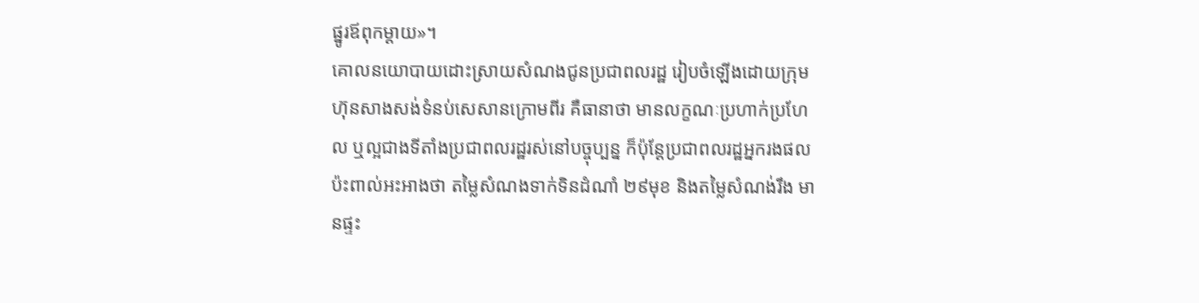ផ្នូរឪពុកម្ដាយ»។
គោលនយោបាយដោះស្រាយសំណងជូនប្រជាពលរដ្ឋ រៀបចំឡើងដោយក្រុមហ៊ុនសាងសង់ទំនប់សេសានក្រោមពីរ គឺធានាថា មានលក្ខណៈប្រហាក់ប្រហែល ឬល្អជាងទីតាំងប្រជាពលរដ្ឋរស់នៅបច្ចុប្បន្ន ក៏ប៉ុន្តែប្រជាពលរដ្ឋអ្នករងផលប៉ះពាល់អះអាងថា តម្លៃសំណងទាក់ទិនដំណាំ ២៩មុខ និងតម្លៃសំណង់រឹង មានផ្ទះ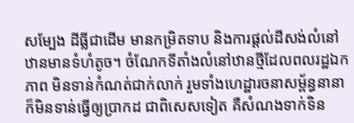សម្បែង ដីធ្លីជាដើម មានកម្រិតទាប និងការផ្តល់ដីសង់លំនៅឋានមានទំហំតូច។ ចំណែកទីតាំងលំនៅឋានថ្មីដែលពលរដ្ឋឯកភាព មិនទាន់កំណត់ជាក់លាក់ រួមទាំងហេដ្ឋារចនាសម្ព័ន្ធនានាក៏មិនទាន់ធ្វើឲ្យប្រាកដ ជាពិសេសទៀត គឺសំណងទាក់ទិន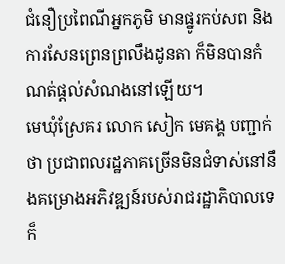ជំនឿប្រពៃណីអ្នកភូមិ មានផ្នូរកប់សព និងការសែនព្រេនព្រលឹងដូនតា ក៏មិនបានកំណត់ផ្តល់សំណងនៅឡើយ។
មេឃុំស្រែគរ លោក សៀក មេគង្គ បញ្ជាក់ថា ប្រជាពលរដ្ឋភាគច្រើនមិនជំទាស់នៅនឹងគម្រោងអភិវឌ្ឍន៍របស់រាជរដ្ឋាភិបាលទេ ក៏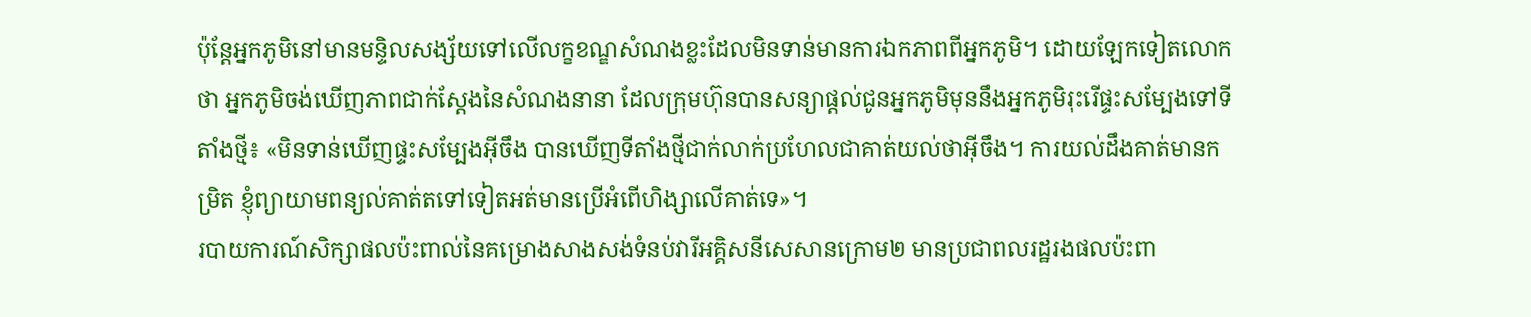ប៉ុន្តែអ្នកភូមិនៅមានមន្ទិលសង្ស័យទៅលើលក្ខខណ្ឌសំណងខ្លះដែលមិនទាន់មានការឯកភាពពីអ្នកភូមិ។ ដោយឡែកទៀតលោកថា អ្នកភូមិចង់ឃើញភាពជាក់ស្តែងនៃសំណងនានា ដែលក្រុមហ៊ុនបានសន្យាផ្តល់ជូនអ្នកភូមិមុននឹងអ្នកភូមិរុះរើផ្ទះសម្បែងទៅទីតាំងថ្មី៖ «មិនទាន់ឃើញផ្ទះសម្បែងអ៊ីចឹង បានឃើញទីតាំងថ្មីជាក់លាក់ប្រហែលជាគាត់យល់ថាអ៊ីចឹង។ ការយល់ដឹងគាត់មានកម្រិត ខ្ញុំព្យាយាមពន្យល់គាត់តទៅទៀតអត់មានប្រើអំពើហិង្សាលើគាត់ទេ»។
របាយការណ៍សិក្សាផលប៉ះពាល់នៃគម្រោងសាងសង់ទំនប់វារីអគ្គិសនីសេសានក្រោម២ មានប្រជាពលរដ្ឋរងផលប៉ះពា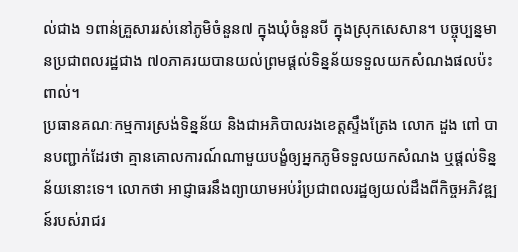ល់ជាង ១ពាន់គ្រួសាររស់នៅភូមិចំនួន៧ ក្នុងឃុំចំនួនបី ក្នុងស្រុកសេសាន។ បច្ចុប្បន្នមានប្រជាពលរដ្ឋជាង ៧០ភាគរយបានយល់ព្រមផ្តល់ទិន្នន័យទទួលយកសំណងផលប៉ះពាល់។
ប្រធានគណៈកម្មការស្រង់ទិន្នន័យ និងជាអភិបាលរងខេត្តស្ទឹងត្រែង លោក ដួង ពៅ បានបញ្ជាក់ដែរថា គ្មានគោលការណ៍ណាមួយបង្ខំឲ្យអ្នកភូមិទទួលយកសំណង ឬផ្តល់ទិន្នន័យនោះទេ។ លោកថា អាជ្ញាធរនឹងព្យាយាមអប់រំប្រជាពលរដ្ឋឲ្យយល់ដឹងពីកិច្ចអភិវឌ្ឍន៍របស់រាជរ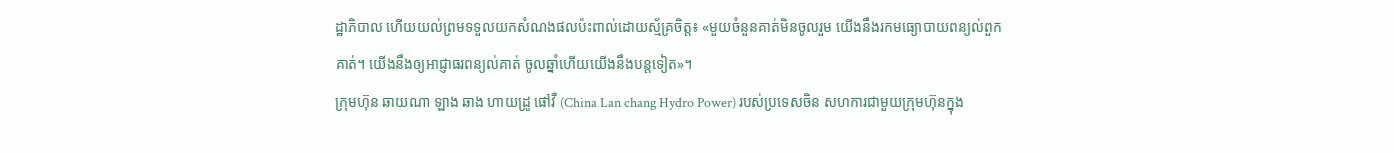ដ្ឋាភិបាល ហើយយល់ព្រមទទួលយកសំណងផលប៉ះពាល់ដោយស្ម័គ្រចិត្ត៖ «មួយចំនួនគាត់មិនចូលរួម យើងនឹងរកមធ្យោបាយពន្យល់ពួកគាត់។ យើងនឹងឲ្យអាជ្ញាធរពន្យល់គាត់ ចូលឆ្នាំហើយយើងនឹងបន្តទៀត»។
ក្រុមហ៊ុន ឆាយណា ឡាង ឆាង ហាយដ្រូ ផៅវឺ (China Lan chang Hydro Power) របស់ប្រទេសចិន សហការជាមួយក្រុមហ៊ុនក្នុង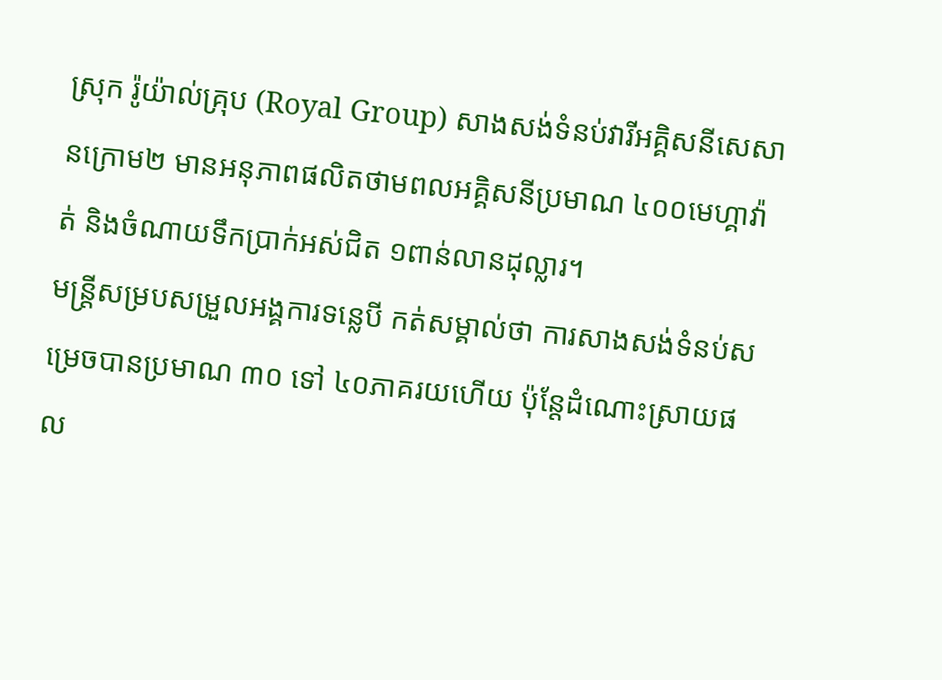ស្រុក រ៉ូយ៉ាល់គ្រុប (Royal Group) សាងសង់ទំនប់វារីអគ្គិសនីសេសានក្រោម២ មានអនុភាពផលិតថាមពលអគ្គិសនីប្រមាណ ៤០០មេហ្គាវ៉ាត់ និងចំណាយទឹកប្រាក់អស់ជិត ១ពាន់លានដុល្លារ។
មន្ត្រីសម្របសម្រួលអង្គការទន្លេបី កត់សម្គាល់ថា ការសាងសង់ទំនប់សម្រេចបានប្រមាណ ៣០ ទៅ ៤០ភាគរយហើយ ប៉ុន្តែដំណោះស្រាយផល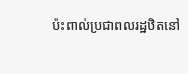ប៉ះពាល់ប្រជាពលរដ្ឋឋិតនៅ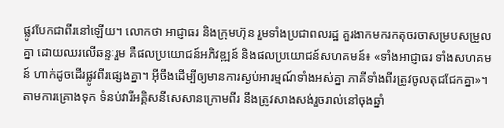ផ្លូវបែកជាពីរនៅឡើយ។ លោកថា អាជ្ញាធរ និងក្រុមហ៊ុន រួមទាំងប្រជាពលរដ្ឋ គួរងាកមករកតុចរចាសម្របសម្រួលគ្នា ដោយឈរលើឆន្ទៈរួម គឺផលប្រយោជន៍អភិវឌ្ឍន៍ និងផលប្រយោជន៍សហគមន៍៖ «ទាំងអាជ្ញាធរ ទាំងសហគមន៍ ហាក់ដូចដើរផ្លូវពីរផ្សេងគ្នា។ អ៊ីចឹងដើម្បីឲ្យមានការស្ងប់អារម្មណ៍ទាំងអស់គ្នា ភាគីទាំងពីរត្រូវចូលតុជជែកគ្នា»។
តាមការគ្រោងទុក ទំនប់វារីអគ្គិសនីសេសានក្រោមពីរ នឹងត្រូវសាងសង់រួចរាល់នៅចុងឆ្នាំ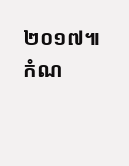២០១៧៕
កំណ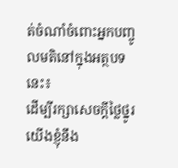ត់ចំណាំចំពោះអ្នកបញ្ចូលមតិនៅក្នុងអត្ថបទនេះ៖
ដើម្បីរក្សាសេចក្ដីថ្លៃថ្នូរ យើងខ្ញុំនឹង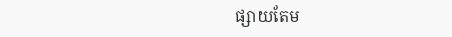ផ្សាយតែម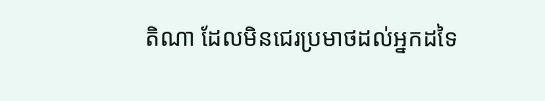តិណា ដែលមិនជេរប្រមាថដល់អ្នកដទៃ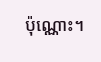ប៉ុណ្ណោះ។